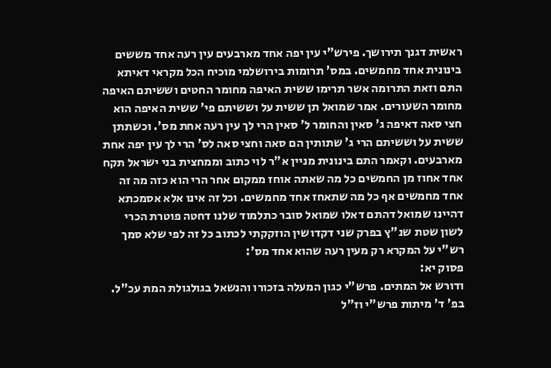ראשית דגנך תירושך. פירש"י עין יפה אחד מארבעים עין רעה אחד מששים בינונית אחד מחמשים. במס' תרומות בירושלמי מוכיח הכל מקראי דאיתא התם וזאת התרומה אשר תרימו ששית האיפה מחומר החטים וששיתם האיפה מחומר השעורים. אמר שמואל תן ששית על וששיתם פי' ששית האיפה הוא חצי סאה דאיפה ג' סאין והחומר ל' סאין הרי לך עין רעה אחת מס'. וכשתתן ששית על וששיתם הרי ג' שתותין הם סאה וחצי סאה לס' הרי לך עין יפה אחת מארבעים. וקאמר התם בינונית מניין א"ר לוי כתוב וממחצית בני ישראל תקח אחד אחוז מן החמשים כל מה שאתה אוחז ממקום אחר הרי הוא כזה מה זה אחד מחמשים אף כל מה שתאחז אחד מחמשים. וכל זה אינו אלא אסמכתא דהיינו שמואל דהתם דאלו שמואל סובר כתלמוד שלנו דחטה פוטרת הכרי לשון שטת שנ"ץ בפרק שני דקדושין הוזקקתי לכתוב כל זה לפי שלא סמך רש"י על המקרא רק מעין רעה שהוא אחד מס':
פסוק יא:
ודורש אל המתים. פרש"י כגון המעלה בזכורו והנשאל בגולגולת המת עכ"ל. בפ' ד' מיתות פרש"י וז"ל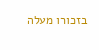בזכורו מעלה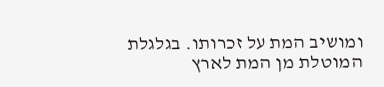ומושיב המת על זכרותו. בגלגלת המוטלת מן המת לארץ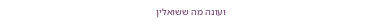ועונה מה ששואלין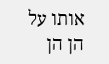אותו על הן הן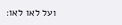ועל לאו לאו: